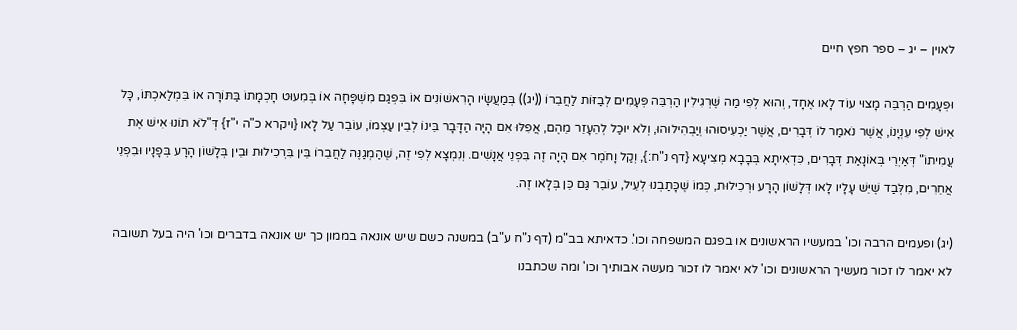לאוין – יג – ספר חפץ חיים

וּפְעָמִים הַרְבֵּה מָצוּי עוֹד לָאו אֶחָד, וְהוּא לְפִי מַה שֶּׁרְגִילִין הַרְבֵּה פְּעָמִים לְבַזּוֹת לַחֲבֵרוֹ ((יג)) בְּמַעֲשָׂיו הָרִאשׁוֹנִים אוֹ בִּפְגַם מִשְׁפָּחָה אוֹ בְּמִעוּט חָכְמָתוֹ בַּתּוֹרָה אוֹ בִּמְלַאכְתּוֹ, כָּל אִישׁ לְפִי עִנְיָנוֹ, אֲשֶׁר נֹאמַר לוֹ דְּבָרִים, אֲשֶׁר יַכְעִיסוּהוּ וְיַבְהִילוּהוּ, וְלֹא יוּכַל לְהֵעָזֵר מֵהֶם, אֲפִלּוּ אִם הָיָה הַדָּבָר בֵּינוֹ לְבֵין עַצְמוֹ, עוֹבֵר עַל לָאו {ויקרא כ"ה י"ז} דְּ"לֹא תוֹנוּ אִישׁ אֶת עֲמִיתוֹ" דְּאַיְרֵי בְּאוֹנָאַת דְּבָרִים, כִּדְאִיתָא בְּבָבָא מְצִיעָא {דף נ"ח:}, וְקַל וָחֹמֶר אִם הָיָה זֶה בִּפְנֵי אֲנָשִׁים. וְנִמְצָא לְפִי זֶה, שֶׁהַמְגַנֶּה לַחֲבֵרוֹ בֵּין בִּרְכִילוּת וּבֵין בְּלָשׁוֹן הָרָע בְּפָנָיו וּבִפְנֵי אֲחֵרִים, מִלְּבַד שֶׁיֵּשׁ עָלָיו לָאו דְּלָשׁוֹן הָרָע וּרְכִילוּת, כְּמוֹ שֶׁכָּתַבְנוּ לְעֵיל, עוֹבֵר גַּם כֵּן בְּלָאו זֶה.

(יג) ופעמים הרבה וכו' במעשיו הראשונים או בפגם המשפחה וכו'. כדאיתא בב"מ (דף נ"ח ע"ב) במשנה כשם שיש אונאה בממון כך יש אונאה בדברים וכו' היה בעל תשובה לא יאמר לו זכור מעשיך הראשונים וכו' לא יאמר לו זכור מעשה אבותיך וכו' ומה שכתבנו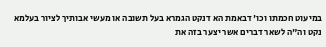במיעוט חכמתו וכו' דבאמת הא דנקט הגמרא בעל תשובה או מעשי אבותיך לציור בעלמא נקט וה"ה לשאר דברים אשר יצער בזה את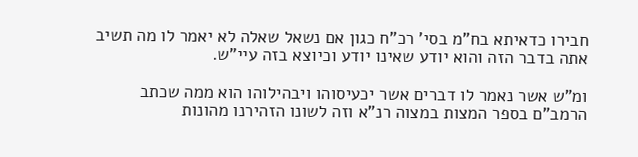חבירו כדאיתא בח"מ בסי' רכ"ח כגון אם נשאל שאלה לא יאמר לו מה תשיב אתה בדבר הזה והוא יודע שאינו יודע וכיוצא בזה עיי"ש.

ומ"ש אשר נאמר לו דברים אשר יכעיסוהו ויבהילוהו הוא ממה שכתב הרמב"ם בספר המצות במצוה רנ"א וזה לשונו הזהירנו מהונות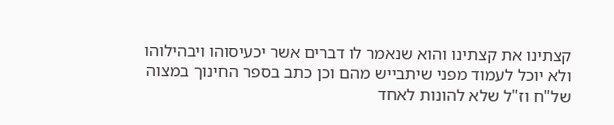קצתינו את קצתינו והוא שנאמר לו דברים אשר יכעיסוהו ויבהילוהו ולא יוכל לעמוד מפני שיתבייש מהם וכן כתב בספר החינוך במצוה של"ח וז"ל שלא להונות לאחד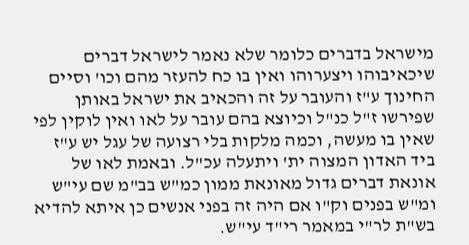מישראל בדברים כלומר שלא נאמר לישראל דברים שיכאיבוהו ויצערוהו ואין בו כח להעזר מהם וכו' וסיים החינוך ע"ז והעובר על זה והכאיב את ישראל באותן שפירשו ז"ל כנ"ל וכיוצא בהם עובר על לאו ואין לוקין לפי שאין בו מעשה, וכמה מלקות בלי רצועה של עגל יש ע"ז ביד האדון המצוה ית' ויתעלה עכ"ל. ובאמת לאו של אונאת דברים גדול מאונאת ממון כמ"ש בב"מ שם עי"ש ומ"ש בפנים וק"ו אם היה זה בפני אנשים כן איתא להדיא בש"ת לר"י במאמר רי"ד עי"ש.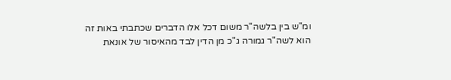ומ"ש בין בלשה"ר משום דכל אלו הדברים שכתבתי באות זה הוא לשה"ר גמורה ג"כ מן הדין לבד מהאיסור של אונאת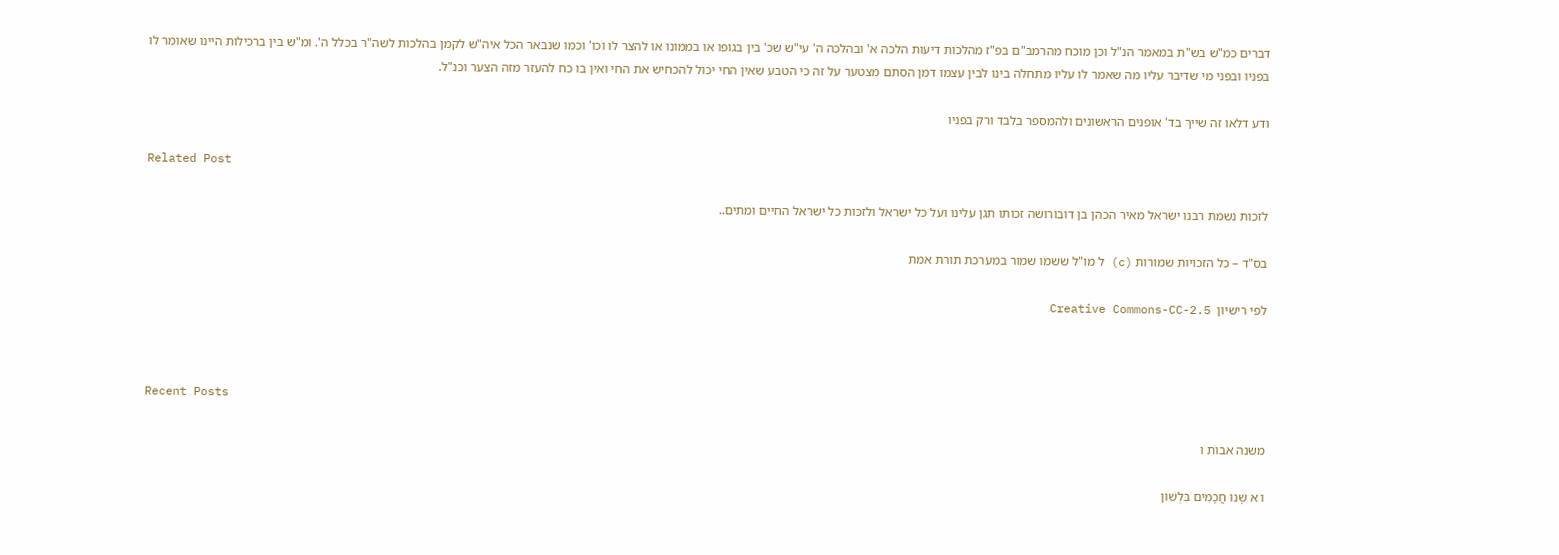דברים כמ"ש בש"ת במאמר הנ"ל וכן מוכח מהרמב"ם בפ"ז מהלכות דיעות הלכה א' ובהלכה ה' עי"ש שכ' בין בגופו או בממונו או להצר לו וכו' וכמו שנבאר הכל איה"ש לקמן בהלכות לשה"ר בכלל ה'. ומ"ש בין ברכילות היינו שאומר לו בפניו ובפני מי שדיבר עליו מה שאמר לו עליו מתחלה בינו לבין עצמו דמן הסתם מצטער על זה כי הטבע שאין החי יכול להכחיש את החי ואין בו כח להעזר מזה הצער וכנ"ל.

ודע דלאו זה שייך בד' אופנים הראשונים ולהמספר בלבד ורק בפניו

Related Post

לזכות נשמת רבנו ישראל מאיר הכהן בן דובורושה זכותו תגן עלינו ועל כל ישראל ולזכות כל ישראל החיים ומתים..

בס"ד – כל הזכויות שמורות (c) ל מו"ל ששמו שמור במערכת תורת אמת

לפי רישיון  Creative Commons-CC-2.5



Recent Posts

משנה אבות ו

ו א שָׁנוּ חֲכָמִים בִּלְשׁוֹן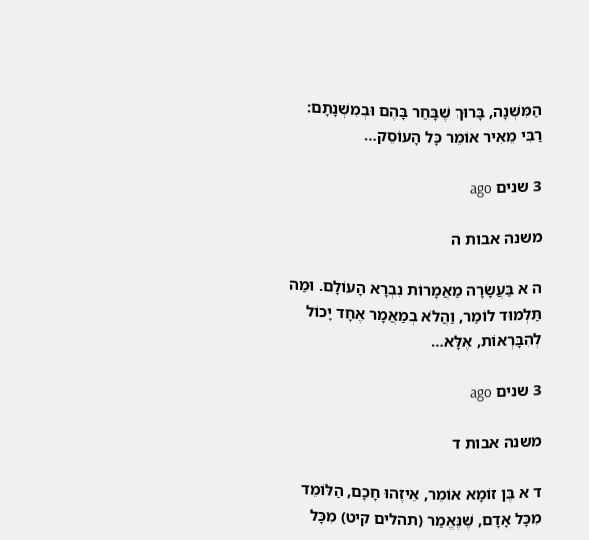הַמִּשְׁנָה, בָּרוּךְ שֶׁבָּחַר בָּהֶם וּבְמִשְׁנָתָם: רַבִּי מֵאִיר אוֹמֵר כָּל הָעוֹסֵק…

3 שנים ago

משנה אבות ה

ה א בַּעֲשָׂרָה מַאֲמָרוֹת נִבְרָא הָעוֹלָם. וּמַה תַּלְמוּד לוֹמַר, וַהֲלֹא בְמַאֲמָר אֶחָד יָכוֹל לְהִבָּרְאוֹת, אֶלָּא…

3 שנים ago

משנה אבות ד

ד א בֶּן זוֹמָא אוֹמֵר, אֵיזֶהוּ חָכָם, הַלּוֹמֵד מִכָּל אָדָם, שֶׁנֶּאֱמַר (תהלים קיט) מִכָּל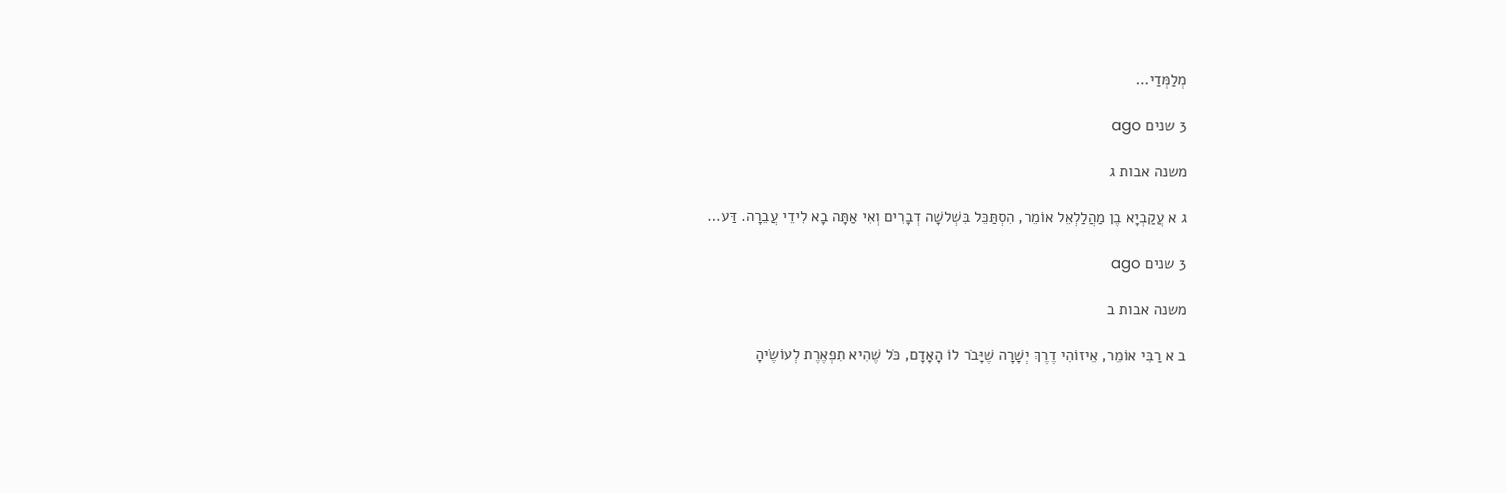מְלַמְּדַי…

3 שנים ago

משנה אבות ג

ג א עֲקַבְיָא בֶן מַהֲלַלְאֵל אוֹמֵר, הִסְתַּכֵּל בִּשְׁלשָׁה דְבָרִים וְאִי אַתָּה בָא לִידֵי עֲבֵרָה. דַּע…

3 שנים ago

משנה אבות ב

ב א רַבִּי אוֹמֵר, אֵיזוֹהִי דֶרֶךְ יְשָׁרָה שֶׁיָּבֹר לוֹ הָאָדָם, כֹּל שֶׁהִיא תִפְאֶרֶת לְעוֹשֶׂיהָ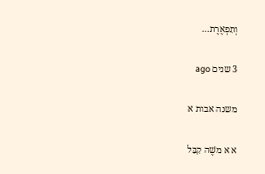וְתִפְאֶרֶת…

3 שנים ago

משנה אבות א

א א משֶׁה קִבֵּל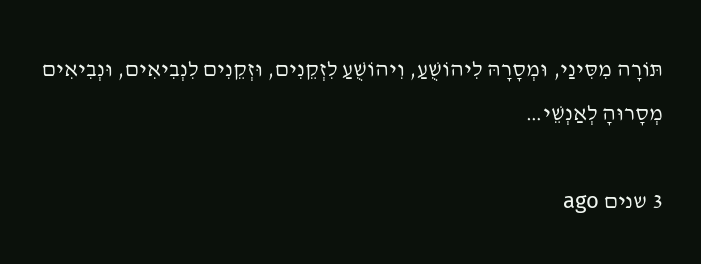תּוֹרָה מִסִּינַי, וּמְסָרָהּ לִיהוֹשֻׁעַ, וִיהוֹשֻׁעַ לִזְקֵנִים, וּזְקֵנִים לִנְבִיאִים, וּנְבִיאִים מְסָרוּהָ לְאַנְשֵׁי…

3 שנים ago